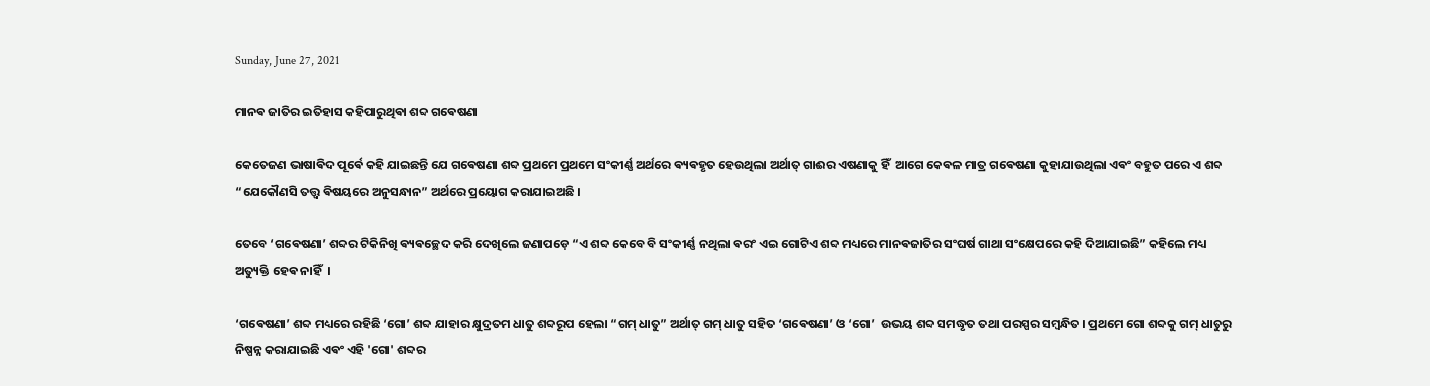Sunday, June 27, 2021

ମାନଵ ଜାତିର ଇତିହାସ କହିପାରୁଥିଵା ଶବ୍ଦ ଗଵେଷଣା

କେତେଜଣ ଭାଷାଵିଦ ପୂର୍ଵେ କହି ଯାଇଛନ୍ତି ଯେ ଗଵେଷଣା ଶବ୍ଦ ପ୍ରଥମେ ପ୍ରଥମେ ସଂକୀର୍ଣ୍ଣ ଅର୍ଥରେ ଵ୍ୟଵହୃତ ହେଉଥିଲା ଅର୍ଥାତ୍ ଗାଈର ଏଷଣାକୁ ହିଁ  ଆଗେ କେଵଳ ମାତ୍ର ଗଵେଷଣା କୁହାଯାଉଥିଲା ଏଵଂ ବହୁତ ପରେ ଏ ଶବ୍ଦ “ଯେକୌଣସି ତତ୍ତ୍ଵ ଵିଷୟରେ ଅନୁସନ୍ଧାନ” ଅର୍ଥରେ ପ୍ରୟୋଗ କରାଯାଇଅଛି ।

ତେବେ ‘ଗଵେଷଣା’ ଶବ୍ଦର ଟିକିନିଖି ଵ୍ୟଵଚ୍ଛେଦ କରି ଦେଖିଲେ ଜଣାପଡ଼େ “ଏ ଶବ୍ଦ କେବେ ବି ସଂକୀର୍ଣ୍ଣ ନଥିଲା ଵରଂ ଏଇ ଗୋଟିଏ ଶବ୍ଦ ମଧ୍ୟରେ ମାନଵଜାତିର ସଂଘର୍ଷ ଗାଥା ସଂକ୍ଷେପରେ କହି ଦିଆଯାଇଛି” କହିଲେ ମଧ୍ୟ ଅତ୍ୟୁକ୍ତି ହେଵ ନାହିଁ  ।

‘ଗଵେଷଣା’ ଶବ୍ଦ ମଧ୍ୟରେ ରହିଛି ‘ଗୋ’ ଶବ୍ଦ ଯାହାର କ୍ଷୁଦ୍ରତମ ଧାତୁ ଶବ୍ଦରୂପ ହେଲା “ଗମ୍ ଧାତୁ” ଅର୍ଥାତ୍ ଗମ୍ ଧାତୁ ସହିତ ‘ଗଵେଷଣା’ ଓ ‘ଗୋ’  ଉଭୟ ଶବ୍ଦ ସମଦ୍ଧୃତ ତଥା ପରସ୍ପର ସମ୍ବନ୍ଧିତ । ପ୍ରଥମେ ଗୋ ଶବ୍ଦକୁ ଗମ୍ ଧାତୁରୁ ନିଷ୍ପନ୍ନ କରାଯାଇଛି ଏଵଂ ଏହି 'ଗୋ' ଶବ୍ଦର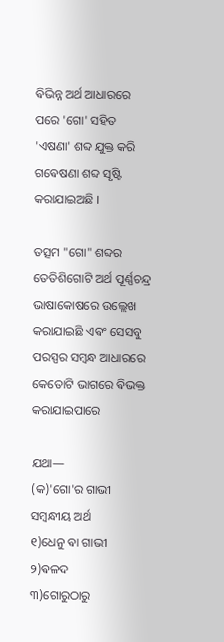ଵିଭିନ୍ନ ଅର୍ଥ ଆଧାରରେ ପରେ 'ଗୋ' ସହିତ 'ଏଷଣା' ଶବ୍ଦ ଯୁକ୍ତ କରି  ଗଵେଷଣା ଶବ୍ଦ ସୃଷ୍ଟି କରାଯାଇଅଛି ।

ତତ୍ସମ "ଗୋ" ଶବ୍ଦର ତେତିଶିଗୋଟି ଅର୍ଥ ପୂର୍ଣ୍ଣଚନ୍ଦ୍ର ଭାଷାକୋଷରେ ଉଲ୍ଲେଖ କରାଯାଇଛି ଏଵଂ ସେସବୁ ପରସ୍ପର ସମ୍ବନ୍ଧ ଆଧାରରେ କେତୋଟି ଭାଗରେ ଵିଭକ୍ତ କରାଯାଇପାରେ

ଯଥା—
(କ)'ଗୋ'ର ଗାଭୀ ସମ୍ବନ୍ଧୀୟ ଅର୍ଥ
୧)ଧେନୁ ଵା ଗାଭୀ
୨)ଵଳଦ
୩)ଗୋରୁଠାରୁ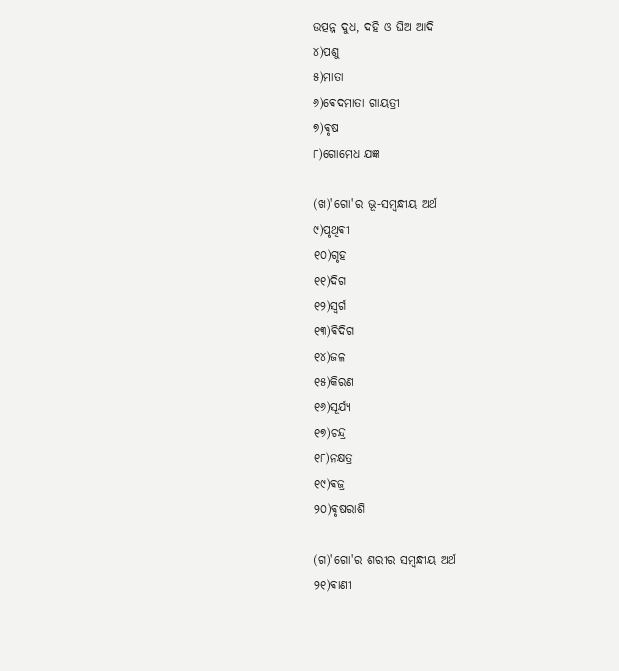ଉତ୍ପନ୍ନ ଦୁଧ, ଦହି ଓ ଘିଅ ଆଦି
୪)ପଶୁ
୫)ମାତା
୬)ଵେଦମାତା ଗାୟତ୍ରୀ
୭)ଵୃଷ
୮)ଗୋମେଧ ଯଜ୍ଞ

(ଖ)'ଗୋ'ର ଭୂ-ସମ୍ବନ୍ଧୀୟ ଅର୍ଥ
୯)ପୃଥିଵୀ
୧୦)ଗୃହ
୧୧)ଦିଗ
୧୨)ସ୍ବର୍ଗ
୧୩)ଵିଦିଗ
୧୪)ଜଳ
୧୫)କିରଣ
୧୬)ସୂର୍ଯ୍ୟ
୧୭)ଚନ୍ଦ୍ର
୧୮)ନକ୍ଷତ୍ର
୧୯)ଵଜ୍ର
୨୦)ଵୃଷରାଶି

(ଗ)'ଗୋ'ର ଶରୀର ସମ୍ବନ୍ଧୀୟ ଅର୍ଥ
୨୧)ଵାଣୀ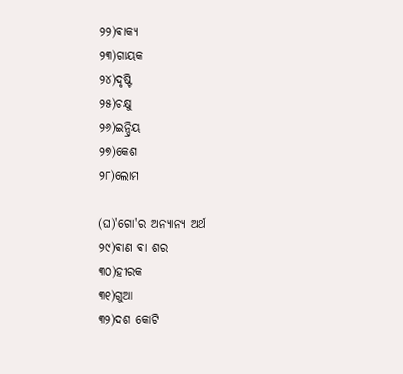୨୨)ଵାକ୍ଯ
୨୩)ଗାୟକ
୨୪)ଦୃଷ୍ଟି
୨୫)ଚକ୍ଷୁ
୨୬)ଇନ୍ଦ୍ରିୟ
୨୭)କେଶ
୨୮)ଲୋମ

(ଘ)'ଗୋ'ର ଅନ୍ୟାନ୍ୟ ଅର୍ଥ
୨୯)ଵାଣ ଵା ଶର
୩୦)ହୀରକ
୩୧)ଗୁଆ
୩୨)ଦଶ କୋଟି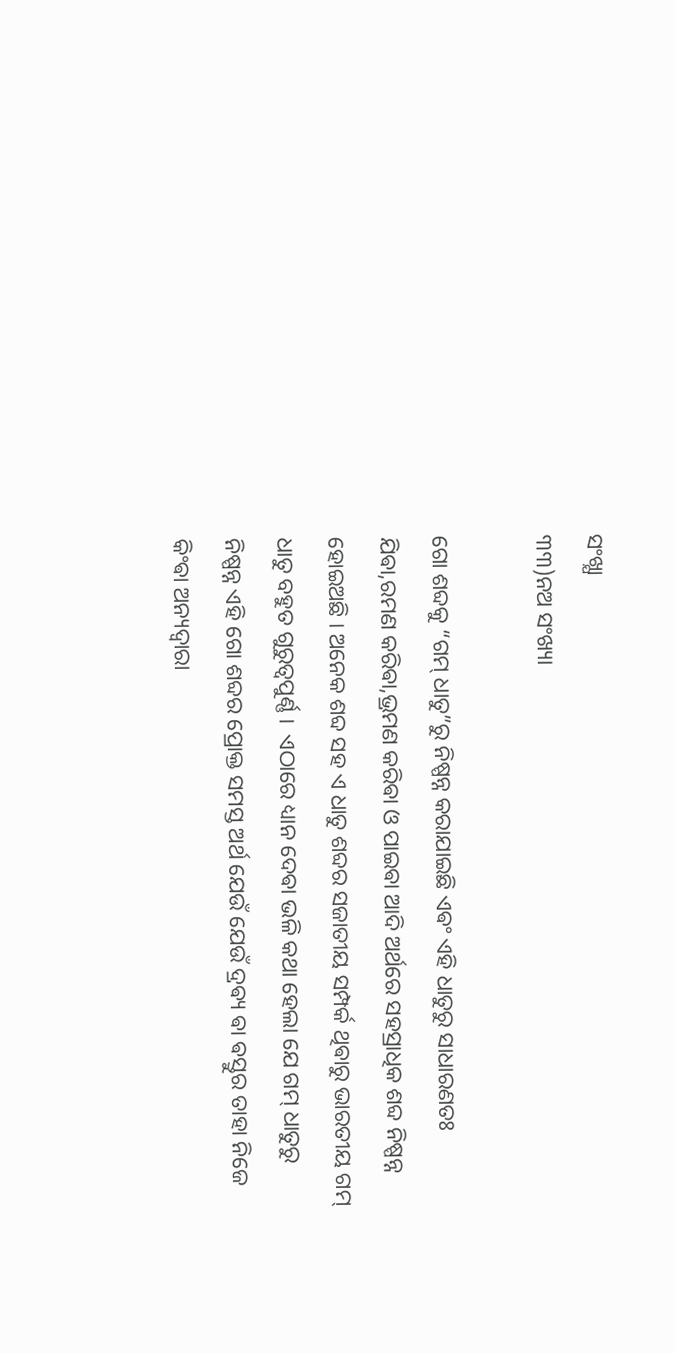ସଂଖ୍ଯା
୩୩)ନଅ ସଂଖ୍ୟା

ଗୋ ଶବ୍ଦକୁ “ଗମ୍ ଧାତୁ”ରୁ ନିଷ୍ପନ୍ନ କରାଯାଇଛି ଏଵଂ ଏହି ଧାତୁରୁ ସାଧାରଣତଃ ଯିଵା,ରମଣ କରିଵା,ଭ୍ରମଣ କରିଵା ଓ ପାଇଵା ଆଦି ଅର୍ଥରେ ସହସ୍ରାଧିକ ଶବ୍ଦ ନିଷ୍ପନ୍ନ ହୋଇଅଛି । ଅନେକ ଶବ୍ଦ ସହ ଏ ଧାତୁ ଶବ୍ଦର ସଜାତୀୟ ସମ୍ପର୍କ ଥିଵାରୁ ଭାରତୀୟ ଗମ୍ ଧାତୁ ବହୁତ ଗୁରୁତ୍ବପୁର୍ଣ୍ଣ ।  ଏଠାରେ ଧ୍ୟାନ ଦେଵା ଭଳି କଥା ହେଲା ଯେ ଗମ୍ ଧାତୁରୁ ନିଷ୍ପନ୍ନ ଏହି ଗୋ ଶବ୍ଦର ପ୍ରୋକ୍ତ ସମସ୍ତ ଅର୍ଥ ଯେଉଁ ଯେଉଁ ଦ୍ରଵ୍ୟ ଵା ଵସ୍ତୁର ତାହା ନିଜେ କିଂଵା ଅନ୍ୟଦ୍ଵାରା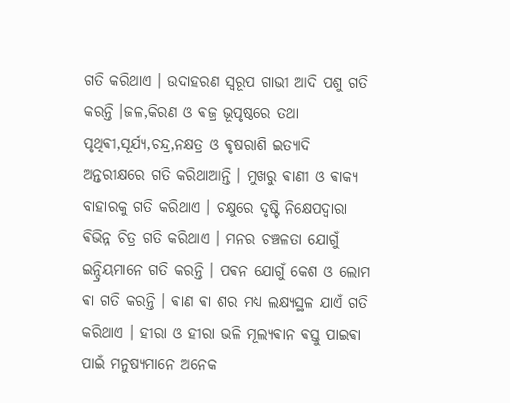ଗତି କରିଥାଏ । ଉଦାହରଣ ସ୍ୱରୂପ ଗାଭୀ ଆଦି ପଶୁ ଗତି କରନ୍ତି ।ଜଳ,କିରଣ ଓ ଵଜ୍ର ଭୂପୃଷ୍ଠରେ ତଥା ପୃଥିଵୀ,ସୂର୍ଯ୍ୟ,ଚନ୍ଦ୍ର,ନକ୍ଷତ୍ର ଓ ଵୃଷରାଶି ଇତ୍ୟାଦି ଅନ୍ତରୀକ୍ଷରେ ଗତି କରିଥାଆନ୍ତି । ମୁଖରୁ ଵାଣୀ ଓ ଵାକ୍ଯ ବାହାରକୁ ଗତି କରିଥାଏ । ଚକ୍ଷୁରେ ଦୃଷ୍ଟି ନିକ୍ଷେପଦ୍ଵାରା ଵିଭିନ୍ନ ଚିତ୍ର ଗତି କରିଥାଏ । ମନର ଚଞ୍ଚଳତା ଯୋଗୁଁ ଇନ୍ଦ୍ରିୟମାନେ ଗତି କରନ୍ତି । ପଵନ ଯୋଗୁଁ କେଶ ଓ ଲୋମ ଵା ଗତି କରନ୍ତି । ଵାଣ ଵା ଶର ମଧ୍ୟ ଲକ୍ଷ୍ୟସ୍ଥଳ ଯାଏଁ ଗତି କରିଥାଏ । ହୀରା ଓ ହୀରା ଭଳି ମୂଲ୍ୟଵାନ ଵସ୍ତୁ ପାଇଵା ପାଇଁ ମନୁଷ୍ୟମାନେ ଅନେକ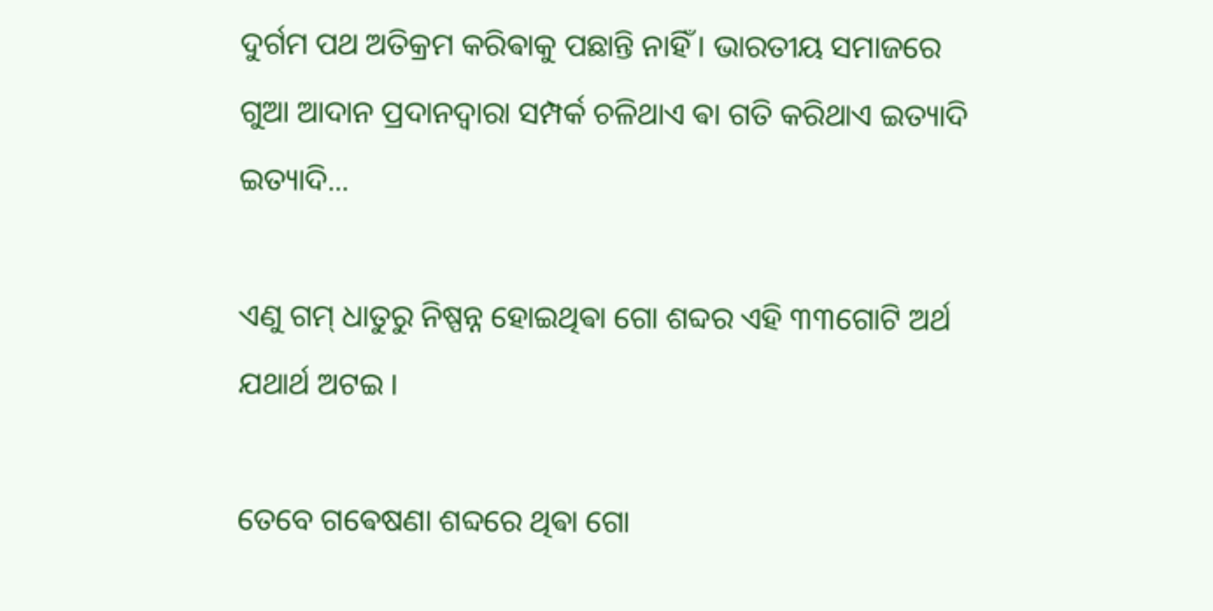ଦୁର୍ଗମ ପଥ ଅତିକ୍ରମ କରିଵାକୁ ପଛାନ୍ତି ନାହିଁ । ଭାରତୀୟ ସମାଜରେ ଗୁଆ ଆଦାନ ପ୍ରଦାନଦ୍ଵାରା ସମ୍ପର୍କ ଚଳିଥାଏ ଵା ଗତି କରିଥାଏ ଇତ୍ୟାଦି ଇତ୍ୟାଦି...

ଏଣୁ ଗମ୍ ଧାତୁରୁ ନିଷ୍ପନ୍ନ ହୋଇଥିଵା ଗୋ ଶବ୍ଦର ଏହି ୩୩ଗୋଟି ଅର୍ଥ ଯଥାର୍ଥ ଅଟଇ ।‌

ତେବେ ଗଵେଷଣା ଶବ୍ଦରେ ଥିଵା ଗୋ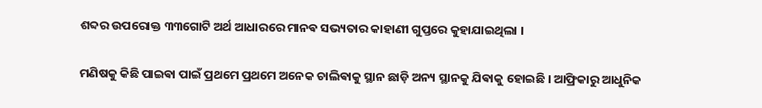ଶବ୍ଦର ଉପରୋକ୍ତ ୩୩ଗୋଟି ଅର୍ଥ ଆଧାରରେ ମାନଵ ସଭ୍ୟତାର କାହାଣୀ ଗୁପ୍ତରେ କୁହାଯାଇଥିଲା ।

ମଣିଷକୁ କିଛି ପାଇଵା ପାଇଁ ପ୍ରଥମେ ପ୍ରଥମେ ଅନେକ ଚାଲିଵାକୁ ସ୍ଥାନ ଛାଡ଼ି ଅନ୍ୟ ସ୍ଥାନକୁ ଯିଵାକୁ ହୋଇଛି । ଆଫ୍ରିକାରୁ ଆଧୁନିକ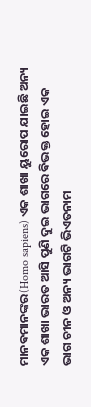ମାନଵମାନଙ୍କର(Homo sapiens) ଏକ ଶାଖା ୟୁରୋପ ଯାଇଛି ଅନ୍ୟ ଏକ ଶାଖା ଭାରତ ଆସି ପୁଣି ଦୁଇ ଭାଗରେ ଵିଭକ୍ତ ହୋଇ ଏକ ଭାଗ ଚୀନ ଓ ଅନ୍ୟ ଭାଗଟି ଭିଏତନାମ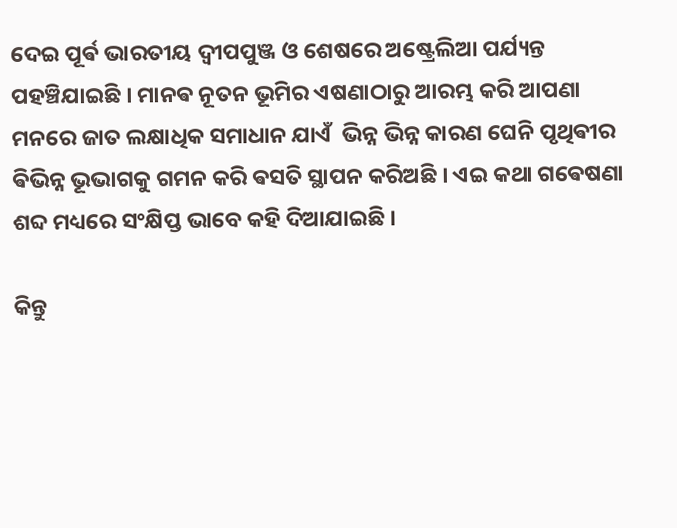ଦେଇ ପୂର୍ଵ ଭାରତୀୟ ଦ୍ଵୀପପୁଞ୍ଜ ଓ ଶେଷରେ ଅଷ୍ଟ୍ରେଲିଆ ପର୍ଯ୍ୟନ୍ତ ପହଞ୍ଚିଯାଇଛି । ମାନଵ ନୂତନ ଭୂମିର ଏଷଣାଠାରୁ ଆରମ୍ଭ କରି ଆପଣା ମନରେ ଜାତ ଲକ୍ଷାଧିକ ସମାଧାନ ଯାଏଁ  ଭିନ୍ନ ଭିନ୍ନ କାରଣ ଘେନି ପୃଥିଵୀର ଵିଭିନ୍ନ ଭୂଭାଗକୁ ଗମନ କରି ଵସତି ସ୍ଥାପନ କରିଅଛି । ଏଇ କଥା ଗଵେଷଣା ଶବ୍ଦ ମଧ୍ୟରେ ସଂକ୍ଷିପ୍ତ ଭାବେ କହି ଦିଆଯାଇଛି ।

କିନ୍ତୁ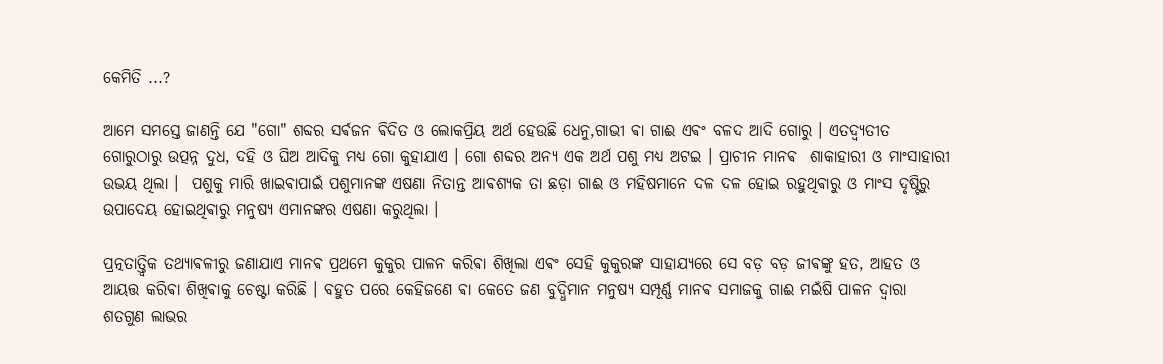କେମିତି ...?

ଆମେ ସମସ୍ତେ ଜାଣନ୍ତି ଯେ "ଗୋ" ଶବ୍ଦର ସର୍ଵଜନ ଵିଦିତ ଓ ଲୋକପ୍ରିୟ ଅର୍ଥ ହେଉଛି ଧେନୁ,ଗାଭୀ ଵା ଗାଈ ଏଵଂ ବଳଦ ଆଦି ଗୋରୁ । ଏତଦ୍ବ୍ୟତୀତ ଗୋରୁଠାରୁ ଉତ୍ପନ୍ନ ଦୁଧ, ଦହି ଓ ଘିଅ ଆଦିକୁ ମଧ୍ୟ ଗୋ କୁହାଯାଏ । ଗୋ ଶବ୍ଦର ଅନ୍ୟ ଏକ ଅର୍ଥ ପଶୁ ‌ମଧ୍ୟ ଅଟଇ । ପ୍ରାଚୀନ ମାନଵ  ଶାକାହାରୀ ଓ ମାଂସାହାରୀ ଉଭୟ ଥିଲା ।  ପଶୁକୁ ମାରି ଖାଇଵାପାଇଁ ପଶୁମାନଙ୍କ ଏଷଣା ନିତାନ୍ତ ଆଵଶ୍ୟକ ତା ଛଡ଼ା ଗାଈ ଓ ମହିଷମାନେ ଦଳ ଦଳ ହୋଇ ରହୁଥିଵାରୁ ଓ ମାଂସ ଦୃଷ୍ଟିରୁ ଉପାଦେୟ ହୋଇଥିଵାରୁ ମନୁଷ୍ୟ ଏମାନଙ୍କର ଏଷଣା କରୁଥିଲା ।

ପ୍ରତ୍ନତାତ୍ତ୍ଵିକ ତଥ୍ୟାଵଳୀରୁ ଜଣାଯାଏ ମାନଵ ପ୍ରଥମେ କୁକୁର ପାଳନ କରିଵା ଶିଖିଲା ଏଵଂ ସେହି କୁକୁରଙ୍କ ସାହାଯ୍ୟରେ ସେ ବଡ଼ ବଡ଼ ଜୀଵଙ୍କୁ ହତ, ଆହତ ଓ ଆୟତ୍ତ କରିଵା ଶିଖିଵାକୁ ଚେଷ୍ଟା କରିଛି । ବହୁତ ପରେ କେହିଜଣେ ଵା କେତେ ଜଣ ବୁଦ୍ଧିମାନ ମନୁଷ୍ୟ ସମ୍ପୂର୍ଣ୍ଣ ମାନଵ ସମାଜକୁ ଗାଈ ମଇଁଷି ପାଳନ ଦ୍ଵାରା ଶତଗୁଣ ଲାଭର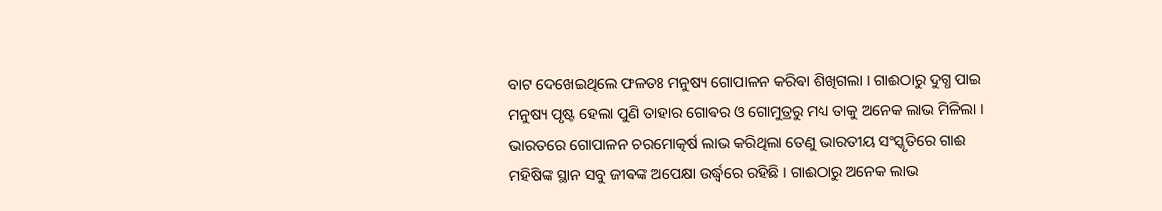ବାଟ ଦେଖେଇଥିଲେ ଫଳତଃ ମନୁଷ୍ୟ ଗୋପାଳନ କରିଵା ଶିଖିଗଲା । ଗାଈଠାରୁ ଦୁଗ୍ଧ ପାଇ ମନୁଷ୍ୟ ପୃଷ୍ଟ ହେଲା ପୁଣି ତାହାର ଗୋଵର ଓ ଗୋମୁତ୍ରରୁ ମଧ୍ୟ ତାକୁ ଅନେକ ଲାଭ ମିଳିଲା । ଭାରତରେ ଗୋପାଳନ ଚରମୋତ୍କର୍ଷ ଲାଭ କରିଥିଲା ତେଣୁ ଭାରତୀୟ ସଂସ୍କୃତିରେ ଗାଈ ମହିଷିଙ୍କ ସ୍ଥାନ ସବୁ ଜୀଵଙ୍କ ଅପେକ୍ଷା ଉର୍ଦ୍ଧ୍ବରେ ରହିଛି । ଗାଈଠାରୁ ଅନେକ ଲାଭ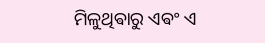ମିଳୁଥିଵାରୁ ଏଵଂ ଏ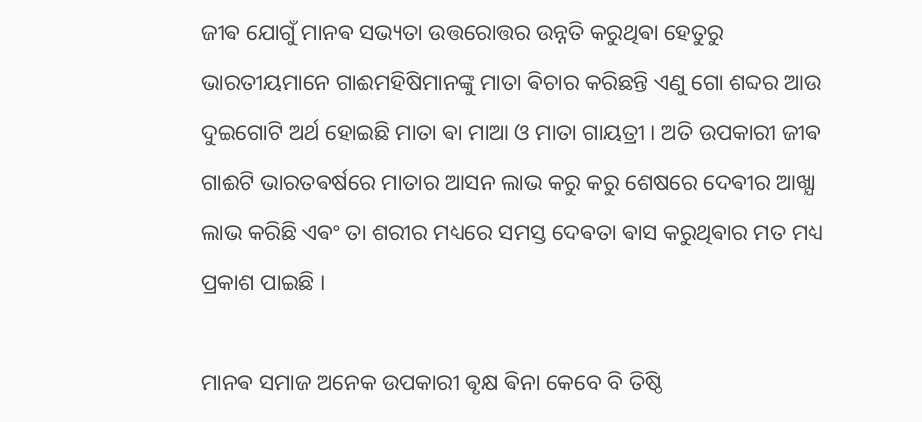ଜୀଵ ଯୋଗୁଁ ମାନଵ ସଭ୍ୟତା ଉତ୍ତରୋତ୍ତର ଉନ୍ନତି କରୁଥିଵା ହେତୁରୁ ଭାରତୀୟମାନେ ଗାଈମହିଷିମାନଙ୍କୁ ମାତା ଵିଚାର କରିଛନ୍ତି ଏଣୁ ଗୋ ଶବ୍ଦର ଆଉ ଦୁଇଗୋଟି ଅର୍ଥ ହୋଇଛି ମାତା ଵା ମାଆ ଓ ମାତା ଗାୟତ୍ରୀ । ଅତି ଉପକାରୀ ଜୀଵ ଗାଈଟି ଭାରତଵର୍ଷରେ ମାତାର ଆସନ ଲାଭ କରୁ କରୁ ଶେଷରେ ଦେଵୀର ଆଖ୍ଯା ଲାଭ କରିଛି ଏଵଂ ତା ଶରୀର ମଧ୍ୟରେ ସମସ୍ତ ଦେଵତା ଵାସ କରୁଥିଵାର ମତ ମଧ୍ୟ ପ୍ରକାଶ ପାଇଛି ।

ମାନଵ ସମାଜ ଅନେକ ଉପକାରୀ ଵୃକ୍ଷ ଵିନା କେବେ ବି ତିଷ୍ଠି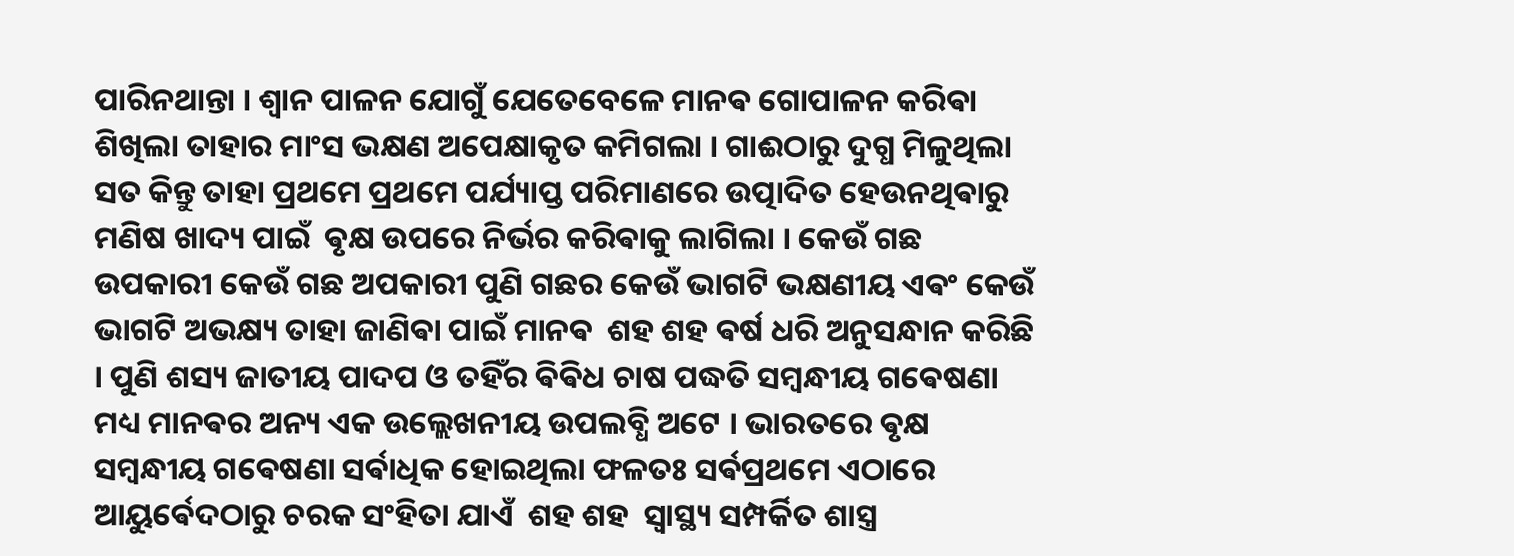ପାରିନଥାନ୍ତା । ଶ୍ଵାନ ପାଳନ ଯୋଗୁଁ ଯେତେବେଳେ ମାନଵ ଗୋପାଳନ କରିଵା ଶିଖିଲା ତାହାର ମାଂସ ଭକ୍ଷଣ ଅପେକ୍ଷାକୃତ କମିଗଲା । ଗାଈଠାରୁ ଦୁଗ୍ଧ ମିଳୁଥିଲା ସତ କିନ୍ତୁ ତାହା ପ୍ରଥମେ ପ୍ରଥମେ ପର୍ଯ୍ୟାପ୍ତ ପରିମାଣରେ ଉତ୍ପାଦିତ ହେଉନଥିଵାରୁ ମଣିଷ ଖାଦ୍ୟ ପାଇଁ  ଵୃକ୍ଷ ଉପରେ ନିର୍ଭର କରିଵାକୁ ଲାଗିଲା । କେଉଁ ଗଛ ଉପକାରୀ କେଉଁ ଗଛ ଅପକାରୀ ପୁଣି ଗଛର କେଉଁ ଭାଗଟି ଭକ୍ଷଣୀୟ ଏଵଂ କେଉଁ ଭାଗଟି ଅଭକ୍ଷ୍ୟ ତାହା ଜାଣିଵା ପାଇଁ ମାନଵ  ଶହ ଶହ ଵର୍ଷ ଧରି ଅନୁସନ୍ଧାନ କରିଛି । ପୁଣି ଶସ୍ୟ ଜାତୀୟ ପାଦପ ଓ ତହିଁର ଵିଵିଧ ଚାଷ ପଦ୍ଧତି ସମ୍ବନ୍ଧୀୟ ଗଵେଷଣା ମଧ୍ୟ ମାନଵର ଅନ୍ୟ ଏକ ଉଲ୍ଲେଖନୀୟ ଉପଲବ୍ଧି ଅଟେ । ଭାରତରେ ଵୃକ୍ଷ ସମ୍ବନ୍ଧୀୟ ଗଵେଷଣା ସର୍ଵାଧିକ ହୋଇଥିଲା ଫଳତଃ ସର୍ଵପ୍ରଥମେ ଏଠାରେ ଆୟୁର୍ଵେଦଠାରୁ ଚରକ ସଂହିତା ଯାଏଁ  ଶହ ଶହ  ସ୍ବାସ୍ଥ୍ୟ ସମ୍ପର୍କିତ ଶାସ୍ତ୍ର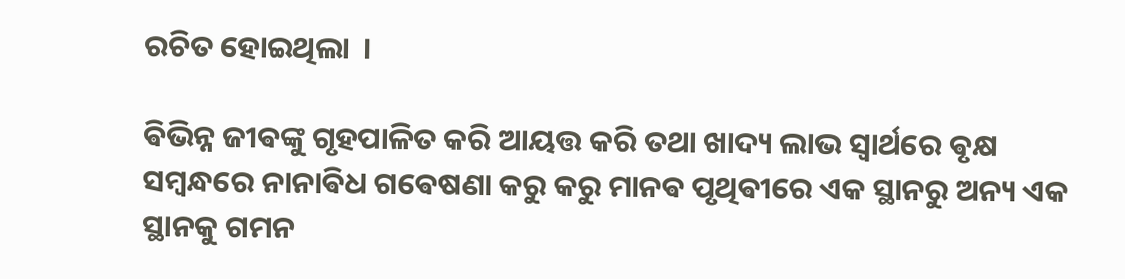ରଚିତ ହୋଇଥିଲା  ।

ଵିଭିନ୍ନ ଜୀଵଙ୍କୁ ଗୃହପାଳିତ କରି ଆୟତ୍ତ କରି ତଥା ଖାଦ୍ୟ ଲାଭ ସ୍ଵାର୍ଥରେ ଵୃକ୍ଷ ସମ୍ବନ୍ଧରେ ନାନାଵିଧ ଗଵେଷଣା କରୁ କରୁ ମାନଵ ପୃଥିଵୀରେ ଏକ ସ୍ଥାନରୁ ଅନ୍ୟ ଏକ ସ୍ଥାନକୁ ଗମନ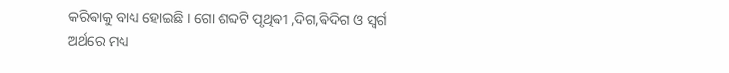କରିଵାକୁ ବାଧ୍ୟ ହୋଇଛି । ଗୋ ଶବ୍ଦଟି ପୃଥିଵୀ ,ଦିଗ,ଵିଦିଗ ଓ ସ୍ଵର୍ଗ ଅର୍ଥରେ ମଧ୍ୟ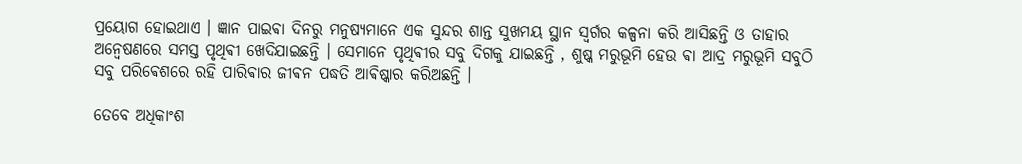ପ୍ରୟୋଗ ହୋଇଥାଏ । ଜ୍ଞାନ ପାଇଵା ଦିନରୁ ମନୁଷ୍ୟମାନେ ଏକ ସୁନ୍ଦର ଶାନ୍ତ ସୁଖମୟ ସ୍ଥାନ ସ୍ଵର୍ଗର କଳ୍ପନା କରି ଆସିଛନ୍ତି ଓ ତାହାର ଅନ୍ଵେଷଣରେ ସମସ୍ତ ପୃଥିଵୀ ଖେଦିଯାଇଛନ୍ତି । ସେମାନେ ପୃଥିଵୀର ସବୁ ଦିଗକୁ ଯାଇଛନ୍ତି , ଶୁଷ୍କ ମରୁଭୂମି ହେଉ ଵା ଆଦ୍ର ମରୁଭୂମି ସବୁଠି ସବୁ ପରିଵେଶରେ ରହି ପାରିଵାର ଜୀଵନ ପଦ୍ଧତି ଆଵିଷ୍କାର କରିଅଛନ୍ତି ।

ତେବେ ଅଧିକାଂଶ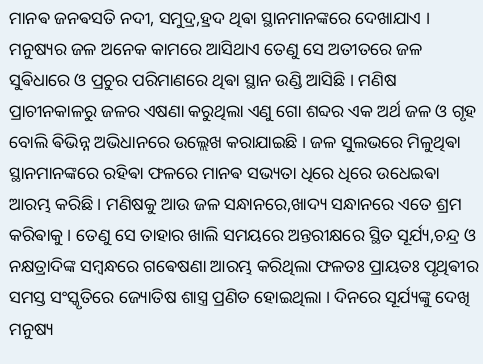ମାନଵ ଜନଵସତି ନଦୀ, ସମୁଦ୍ର,ହ୍ରଦ ଥିଵା ସ୍ଥାନମାନଙ୍କରେ ଦେଖାଯାଏ । ମନୁଷ୍ୟର ଜଳ ଅନେକ କାମରେ ଆସିଥାଏ ତେଣୁ ସେ ଅତୀତରେ ଜଳ ସୁଵିଧାରେ ଓ ପ୍ରଚୁର ପରିମାଣରେ ଥିଵା ସ୍ଥାନ ଉଣ୍ଡି ଆସିଛି । ମଣିଷ ପ୍ରାଚୀନକାଳରୁ ଜଳର ଏଷଣା କରୁଥିଲା ଏଣୁ ଗୋ ଶବ୍ଦର ଏକ ଅର୍ଥ ଜଳ ଓ ଗୃହ ବୋଲି ଵିଭିନ୍ନ ଅଭିଧାନରେ ଉଲ୍ଲେଖ କରାଯାଇଛି । ଜଳ ସୁଲଭରେ ମିଳୁଥିଵା ସ୍ଥାନମାନଙ୍କରେ ରହିଵା ଫଳରେ ମାନଵ ସଭ୍ୟତା ଧିରେ ଧିରେ ଉଧେଇଵା ଆରମ୍ଭ କରିଛି । ମଣିଷକୁ ଆଉ ଜଳ ସନ୍ଧାନରେ,ଖାଦ୍ୟ ସନ୍ଧାନରେ ଏତେ ଶ୍ରମ କରିଵାକୁ । ତେଣୁ ସେ ତାହାର ଖାଲି ସମୟରେ ଅନ୍ତରୀକ୍ଷରେ ସ୍ଥିତ ସୂର୍ଯ୍ୟ,ଚନ୍ଦ୍ର ଓ ନକ୍ଷତ୍ରାଦିଙ୍କ ସମ୍ବନ୍ଧରେ ଗଵେଷଣା ଆରମ୍ଭ କରିଥିଲା ଫଳତଃ ପ୍ରାୟତଃ ପୃଥିଵୀର ସମସ୍ତ ସଂସ୍କୃତିରେ ଜ୍ୟୋତିଷ ଶାସ୍ତ୍ର ପ୍ରଣିତ ହୋଇଥିଲା । ଦିନରେ ସୂର୍ଯ୍ୟଙ୍କୁ ଦେଖି ମନୁଷ୍ୟ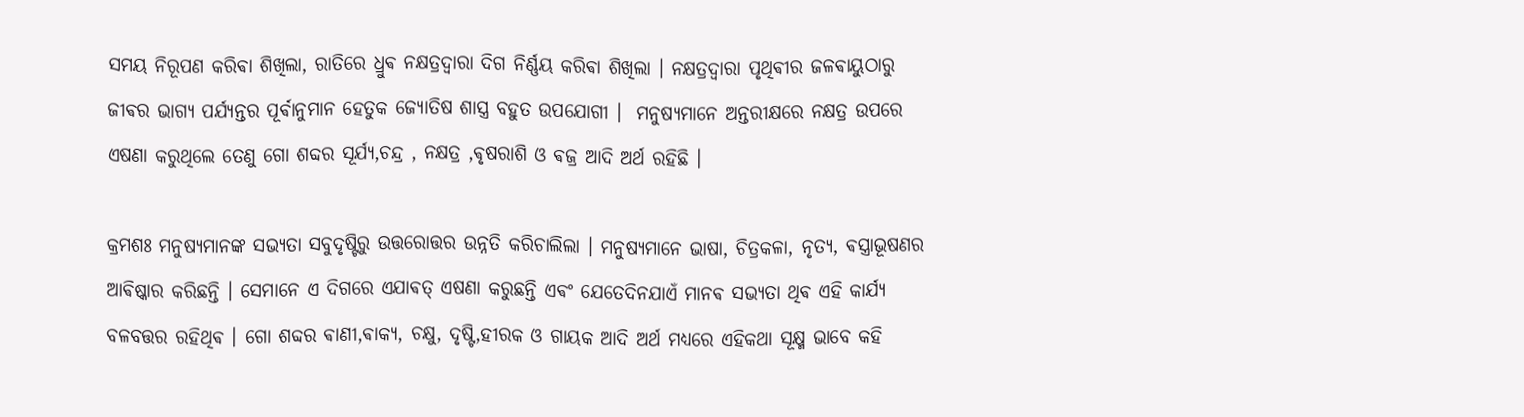ସମୟ ନିରୂପଣ କରିଵା ଶିଖିଲା, ରାତିରେ ଧ୍ରୁଵ ନକ୍ଷତ୍ରଦ୍ଵାରା ଦିଗ ନିର୍ଣ୍ଣୟ କରିଵା ଶିଖିଲା । ନକ୍ଷତ୍ରଦ୍ଵାରା ପୃଥିଵୀର ଜଳଵାୟୁଠାରୁ ଜୀଵର ଭାଗ୍ୟ ପର୍ଯ୍ୟନ୍ତର ପୂର୍ଵାନୁମାନ ହେତୁକ ଜ୍ୟୋତିଷ ଶାସ୍ତ୍ର ବହୁତ ଉପଯୋଗୀ ।  ମନୁଷ୍ୟମାନେ ଅନ୍ତରୀକ୍ଷରେ ନକ୍ଷତ୍ର ଉପରେ ଏଷଣା କରୁଥିଲେ ତେଣୁ ଗୋ ଶବ୍ଦର ସୂର୍ଯ୍ୟ,ଚନ୍ଦ୍ର , ନକ୍ଷତ୍ର ,ଵୃଷରାଶି ଓ ଵଜ୍ର ଆଦି ଅର୍ଥ ରହିଛି ।

କ୍ରମଶଃ ମନୁଷ୍ୟମାନଙ୍କ ସଭ୍ୟତା ସବୁଦୃଷ୍ଟିରୁ ଉତ୍ତରୋତ୍ତର ଉନ୍ନତି କରିଚାଲିଲା । ମନୁଷ୍ଯମାନେ ଭାଷା, ଚିତ୍ରକଳା, ନୃତ୍ୟ, ଵସ୍ତ୍ରାଭୂଷଣର ଆଵିଷ୍କାର କରିଛନ୍ତି । ସେମାନେ ଏ ଦିଗରେ ଏଯାଵତ୍ ଏଷଣା କରୁଛନ୍ତି ଏଵଂ ଯେତେଦିନଯାଏଁ ମାନଵ ସଭ୍ୟତା ଥିଵ ଏହି କାର୍ଯ୍ୟ ବଳବତ୍ତର ରହିଥିଵ । ଗୋ ଶବ୍ଦର ଵାଣୀ,ଵାକ୍ଯ, ଚକ୍ଷୁ, ଦୃଷ୍ଟି,ହୀରକ ଓ ଗାୟକ ଆଦି ଅର୍ଥ ମଧ୍ୟରେ ଏହିକଥା ସୂକ୍ଷ୍ମ ଭାବେ କହି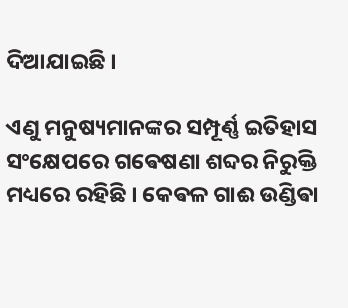ଦିଆଯାଇଛି ।

ଏଣୁ ମନୁଷ୍ୟମାନଙ୍କର ସମ୍ପୂର୍ଣ୍ଣ ଇତିହାସ ସଂକ୍ଷେପରେ ଗଵେଷଣା ଶବ୍ଦର ନିରୁକ୍ତି ମଧ୍ୟରେ ରହିଛି । କେଵଳ ଗାଈ ଉଣ୍ଡିଵା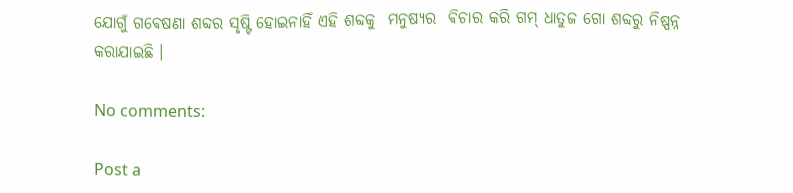ଯୋଗୁଁ ଗଵେଷଣା ଶବ୍ଦର ସୃଷ୍ଟି ହୋଇନାହିଁ ଏହି ଶବ୍ଦକୁ  ମନୁଷ୍ଯର  ଵିଚାର କରି ଗମ୍ ଧାତୁଜ ଗୋ ଶବ୍ଦରୁ ନିଷ୍ପନ୍ନ କରାଯାଇଛି ।

No comments:

Post a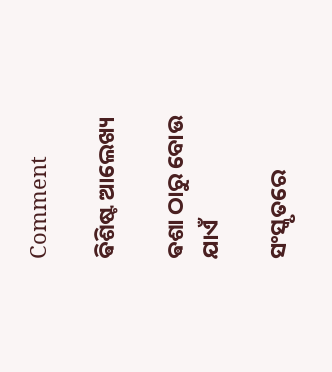Comment

ଵିଶିଷ୍ଟ ଆଲେଖ୍ୟ

ଵଶା ଠାରୁ ବୋଉ ଯାଏଁ

ସଂସ୍କୃତରେ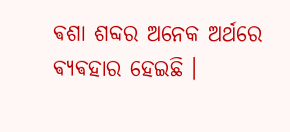ଵଶା ଶବ୍ଦର ଅନେକ ଅର୍ଥରେ ଵ୍ଯଵହାର ହେଇଛି ।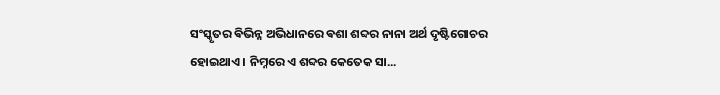ସଂସ୍କୃତର ଵିଭିନ୍ନ ଅଭିଧାନରେ ଵଶା ଶବ୍ଦର ନାନା ଅର୍ଥ ଦୃଷ୍ଟିଗୋଚର ହୋଇଥାଏ । ନିମ୍ନରେ ଏ ଶବ୍ଦର କେତେକ ସା...